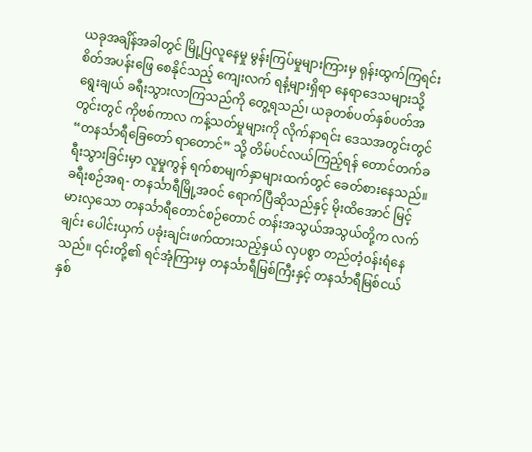ယခုအချိန်အခါတွင် မြို့ပြလူနေမှု မွန်းကြပ်မှုများကြားမှ ရုန်းထွက်ကြရင်း စိတ်အပန်းဖြေ စေနိုင်သည့် ကျေးလက် ရနံ့များရှိရာ နေရာဒေသများသို့ ရွေးချယ် ခရီးသွားလာကြသည်ကို တွေ့ရသည်၊ ယခုတစ်ပတ်နှစ်ပတ်အတွင်းတွင် ကိုဗစ်ကာလ ကန့်သတ်မှုများကို လိုက်နာရင်း ဒေသအတွင်းတွင် “တနင်္သာရီခြေတော် ရာတောင်” သို့ တိမ်ပင်လယ်ကြည့်ရန် တောင်တက်ခရီးသွားခြင်းမှာ လူမှုကွန် ရက်စာမျက်နှာများထက်တွင် ခေတ်စားနေသည်။
ခရီးစဉ်အရ- တနင်္သာရီမြို့အဝင် ရောက်ပြီဆိုသည်နှင့် မိုးထိအောင် မြင့်မားလှသော တနင်္သာရီတောင်စဉ်တောင် တန်းအသွယ်အသွယ်တို့က လက်ချင်း ပေါင်းယှက် ပခုံးချင်းဖက်ထားသည့်နှယ် လှပစွာ တည်တံ့ဝန်းရံနေသည်။ ၎င်းတို့၏ ရင်အုံကြားမှ တနင်္သာရီမြစ်ကြီးနှင့် တနင်္သာရီမြစ်ငယ် နှစ်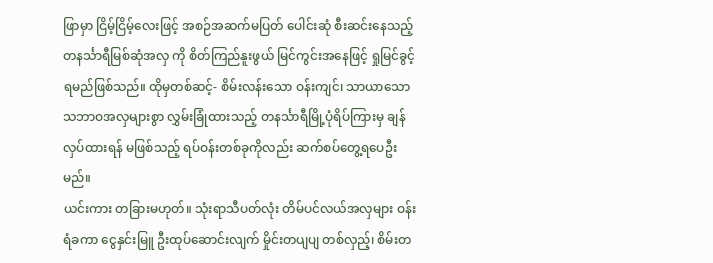ဖြာမှာ ငြိမ့်ငြိမ့်လေးဖြင့် အစဉ်အဆက်မပြတ် ပေါင်းဆုံ စီးဆင်းနေသည့် တနင်္သာရီမြစ်ဆုံအလှ ကို စိတ်ကြည်နူးဖွယ် မြင်ကွင်းအနေဖြင့် ရှုမြင်ခွင့်ရမည်ဖြစ်သည်။ ထိုမှတစ်ဆင့်- စိမ်းလန်းသော ဝန်းကျင်၊ သာယာသော သဘာဝအလှများစွာ လွှမ်းခြုံထားသည့် တနင်္သာရီမြို့ပုံရိပ်ကြားမှ ချန်လှပ်ထားရန် မဖြစ်သည့် ရပ်ဝန်းတစ်ခုကိုလည်း ဆက်စပ်တွေ့ရပေဦးမည်။
ယင်းကား တခြားမဟုတ်။ သုံးရာသီပတ်လုံး တိမ်ပင်လယ်အလှများ ဝန်းရံခကာ ငွေနှင်းမြူ ဦးထုပ်ဆောင်းလျက် မှိုင်းတပျပျ တစ်လှည့်၊ စိမ်းတ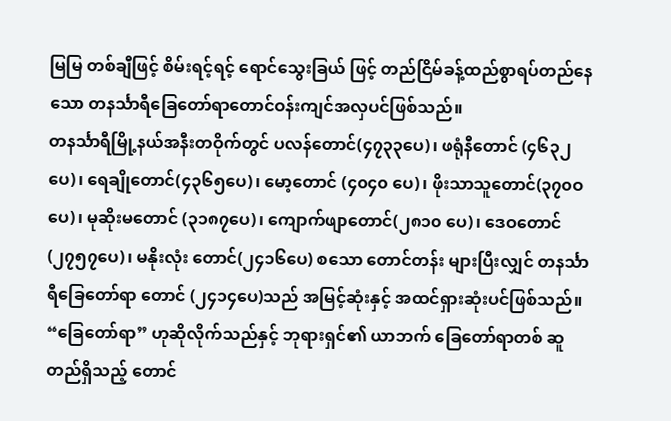မြမြ တစ်ချီဖြင့် စိမ်းရင့်ရင့် ရောင်သွေးခြယ် ဖြင့် တည်ငြိမ်ခန့်ထည်စွာရပ်တည်နေသော တနင်္သာရီခြေတော်ရာတောင်ဝန်းကျင်အလှပင်ဖြစ်သည်။
တနင်္သာရီမြို့နယ်အနီးတဝိုက်တွင် ပလန်တောင်(၄၇၃၃ပေ)၊ ဖရုံနီတောင် (၄၆၃၂ပေ)၊ ရေချိုတောင်(၄၃၆၅ပေ)၊ မော့တောင် (၄၀၄၀ ပေ)၊ ဖိုးသာသူတောင်(၃၇၀ဝပေ)၊ မုဆိုးမတောင် (၃၁၈၇ပေ)၊ ကျောက်ဖျာတောင်(၂၈၁၀ ပေ)၊ ဒေဝတောင်(၂၇၅၇ပေ)၊ မနိုးလုံး တောင်(၂၄၁၆ပေ) စသော တောင်တန်း များပြီးလျှင် တနင်္သာရီခြေတော်ရာ တောင် (၂၄၁၄ပေ)သည် အမြင့်ဆုံးနှင့် အထင်ရှားဆုံးပင်ဖြစ်သည်။
“ခြေတော်ရာ” ဟုဆိုလိုက်သည်နှင့် ဘုရားရှင်၏ ယာဘက် ခြေတော်ရာတစ် ဆူ တည်ရှိသည့် တောင်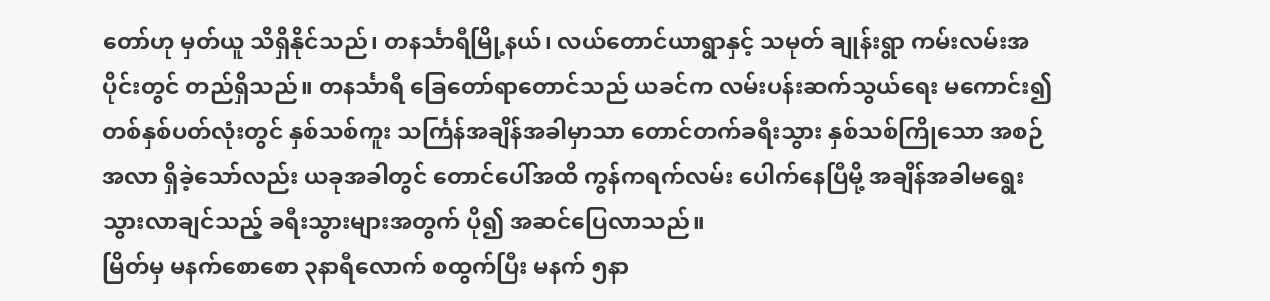တော်ဟု မှတ်ယူ သိရှိနိုင်သည်၊ တနင်္သာရီမြို့နယ်၊ လယ်တောင်ယာရွာနှင့် သမုတ် ချုန်းရွာ ကမ်းလမ်းအပိုင်းတွင် တည်ရှိသည်။ တနင်္သာရီ ခြေတော်ရာတောင်သည် ယခင်က လမ်းပန်းဆက်သွယ်ရေး မကောင်း၍ တစ်နှစ်ပတ်လုံးတွင် နှစ်သစ်ကူး သင်္ကြန်အချိန်အခါမှာသာ တောင်တက်ခရီးသွား နှစ်သစ်ကြိုသော အစဉ်အလာ ရှိခဲ့သော်လည်း ယခုအခါတွင် တောင်ပေါ်အထိ ကွန်ကရက်လမ်း ပေါက်နေပြီမို့ အချိန်အခါမရွေး သွားလာချင်သည့် ခရီးသွားများအတွက် ပို၍ အဆင်ပြေလာသည်။
မြိတ်မှ မနက်စောစော ၃နာရီလောက် စထွက်ပြီး မနက် ၅နာ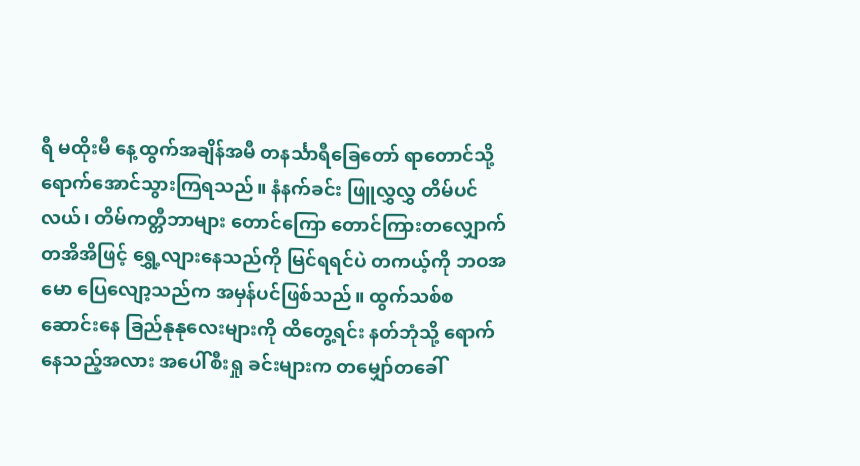ရီ မထိုးမီ နေ့ထွက်အချိန်အမီ တနင်္သာရီခြေတော် ရာတောင်သို့ ရောက်အောင်သွားကြရသည်။ နံနက်ခင်း ဖြူလွှလွှ တိမ်ပင် လယ်၊ တိမ်ကတ္တီဘာများ တောင်ကြော တောင်ကြားတလျှောက် တအိအိဖြင့် ရွှေ့လျားနေသည်ကို မြင်ရရင်ပဲ တကယ့်ကို ဘဝအမော ပြေလျော့သည်က အမှန်ပင်ဖြစ်သည်။ ထွက်သစ်စ ဆောင်းနေ ခြည်နုနုလေးများကို ထိတွေ့ရင်း နတ်ဘုံသို့ ရောက်နေသည့်အလား အပေါ်စီးရှု ခင်းများက တမျှော်တခေါ်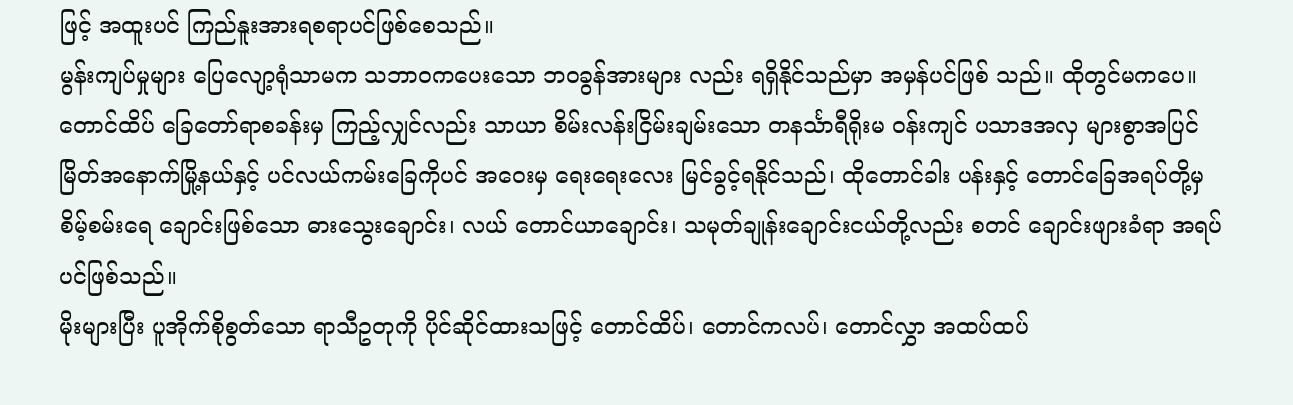ဖြင့် အထူးပင် ကြည်နူးအားရစရာပင်ဖြစ်စေသည်။
မွန်းကျပ်မှုများ ပြေလျော့ရုံသာမက သဘာဝကပေးသော ဘဝခွန်အားများ လည်း ရရှိနိုင်သည်မှာ အမှန်ပင်ဖြစ် သည်။ ထိုတွင်မကပေ။ တောင်ထိပ် ခြေတော်ရာစခန်းမှ ကြည့်လျှင်လည်း သာယာ စိမ်းလန်းငြိမ်းချမ်းသော တနင်္သာရီရိုးမ ဝန်းကျင် ပသာဒအလှ များစွာအပြင် မြိတ်အနောက်မြို့နယ်နှင့် ပင်လယ်ကမ်းခြေကိုပင် အဝေးမှ ရေးရေးလေး မြင်ခွင့်ရနိုင်သည်၊ ထိုတောင်ခါး ပန်းနှင့် တောင်ခြေအရပ်တို့မှ စိမ့်စမ်းရေ ချောင်းဖြစ်သော ဓားသွေးချောင်း၊ လယ် တောင်ယာချောင်း၊ သမုတ်ချုန်းချောင်းငယ်တို့လည်း စတင် ချောင်းဖျားခံရာ အရပ်ပင်ဖြစ်သည်။
မိုးများပြီး ပူအိုက်စိုစွတ်သော ရာသီဥတုကို ပိုင်ဆိုင်ထားသဖြင့် တောင်ထိပ်၊ တောင်ကလပ်၊ တောင်လွှာ အထပ်ထပ်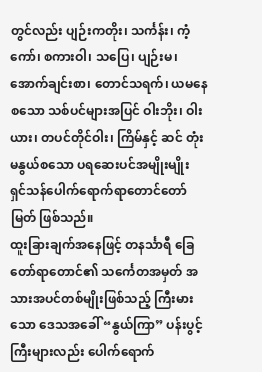တွင်လည်း ပျဉ်းကတိုး၊ သင်္ကန်း၊ ကံ့ကော်၊ စကားဝါ၊ သပြေ၊ ပျဉ်းမ၊ အောက်ချင်းစာ၊ တောင်သရက်၊ ယမနေ စသော သစ်ပင်များအပြင် ဝါးဘိုး၊ ဝါးယား၊ တပင်တိုင်ဝါး၊ ကြိမ်နှင့် ဆင် တုံးမနွယ်စသော ပရဆေးပင်အမျိုးမျိုး ရှင်သန်ပေါက်ရောက်ရာတောင်တော်မြတ် ဖြစ်သည်။
ထူးခြားချက်အနေဖြင့် တနင်္သာရီ ခြေတော်ရာတောင်၏ သင်္ကေတအမှတ် အသားအပင်တစ်မျိုးဖြစ်သည့် ကြီးမားသော ဒေသအခေါ် “နွယ်ကြာ” ပန်းပွင့် ကြီးများလည်း ပေါက်ရောက်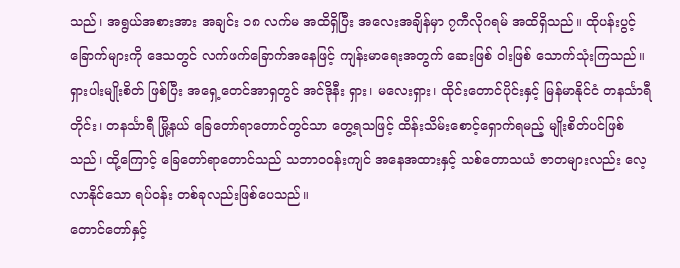သည်၊ အရွယ်အစားအား အချင်း ၁၈ လက်မ အထိရှိပြီး အလေးအချိန်မှာ ၇ကီလိုဂရမ် အထိရှိသည်။ ထိုပန်းပွင့်ခြောက်များကို ဒေသတွင် လက်ဖက်ခြောက်အနေဖြင့် ကျန်းမာရေးအတွက် ဆေးဖြစ် ဝါးဖြစ် သောက်သုံးကြသည်။ ရှားပါးမျိုးစိတ် ဖြစ်ပြီး အရှေ့တေင်အာရှတွင် အင်ဒိုနီး ရှား၊ မလေးရှား၊ ထိုင်းတောင်ပိုင်းနှင့် မြန်မာနိုင်ငံ တနင်္သာရီတိုင်း၊ တနင်္သာရီ မြို့နယ် ခြေတော်ရာတောင်တွင်သာ တွေ့ရသဖြင့် ထိန်းသိမ်းစောင့်ရှောက်ရမည့် မျိုးစိတ်ပင်ဖြစ်သည်၊ ထို့ကြောင့် ခြေတော်ရာတောင်သည် သဘာဝဝန်းကျင် အနေအထားနှင့် သစ်တောသယံ ဇာတများလည်း လေ့လာနိုင်သော ရပ်ဝန်း တစ်ခုလည်းဖြစ်ပေသည်။
တောင်တော်နှင့်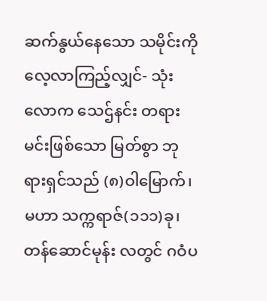ဆက်နွယ်နေသော သမိုင်းကို လေ့လာကြည့်လျှင်- သုံးလောက သေဌ်နင်း တရားမင်းဖြစ်သော မြတ်စွာ ဘုရားရှင်သည် (၈)ဝါမြောက်၊ မဟာ သက္ကရာဇ်(၁၁၁)ခု၊ တန်ဆောင်မုန်း လတွင် ဂဝံပ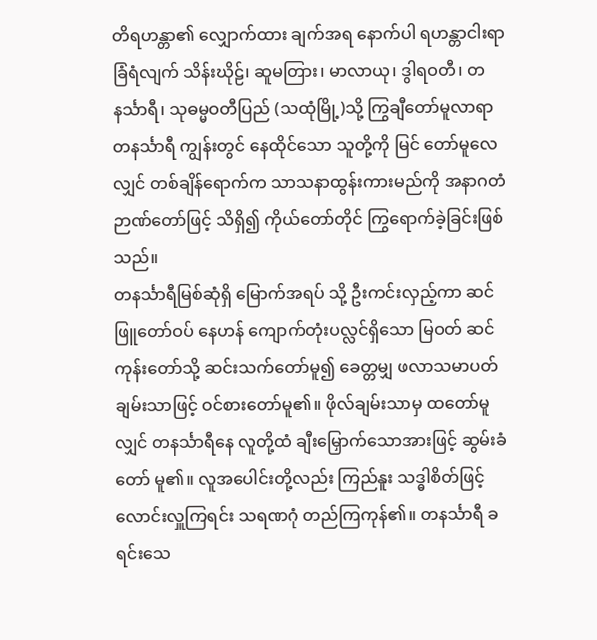တိရဟန္တာ၏ လျှောက်ထား ချက်အရ နောက်ပါ ရဟန္တာငါးရာ ခြံရံလျက် သိန်းဃိုဠ်၊ ဆူမတြား၊ မာလာယု၊ ဒွါရဝတီ၊ တနင်္သာရီ၊ သုဓမ္မဝတီပြည် (သထုံမြို့)သို့ ကြွချီတော်မူလာရာ တနင်္သာရီ ကျွန်းတွင် နေထိုင်သော သူတို့ကို မြင် တော်မူလေလျှင် တစ်ချိန်ရောက်က သာသနာထွန်းကားမည်ကို အနာဂတံ ဉာဏ်တော်ဖြင့် သိရှိ၍ ကိုယ်တော်တိုင် ကြွရောက်ခဲ့ခြင်းဖြစ်သည်။
တနင်္သာရီမြစ်ဆုံရှိ မြောက်အရပ် သို့ ဦးကင်းလှည့်ကာ ဆင်ဖြူတော်ဝပ် နေဟန် ကျောက်တုံးပလ္လင်ရှိသော မြဝတ် ဆင်ကုန်းတော်သို့ ဆင်းသက်တော်မူ၍ ခေတ္တမျှ ဖလာသမာပတ်ချမ်းသာဖြင့် ဝင်စားတော်မူ၏။ ဖိုလ်ချမ်းသာမှ ထတော်မူလျှင် တနင်္သာရီနေ လူတို့ထံ ချီးမြှောက်သောအားဖြင့် ဆွမ်းခံတော် မူ၏။ လူအပေါင်းတို့လည်း ကြည်နူး သဒ္ဓါစိတ်ဖြင့် လောင်းလှူကြရင်း သရဏဂုံ တည်ကြကုန်၏။ တနင်္သာရီ ခရင်းသေ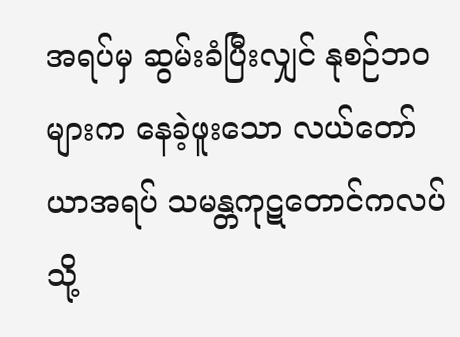အရပ်မှ ဆွမ်းခံပြီးလျှင် နုစဉ်ဘဝများက နေခဲ့ဖူးသော လယ်တော်ယာအရပ် သမန္တကုဋတောင်ကလပ်သို့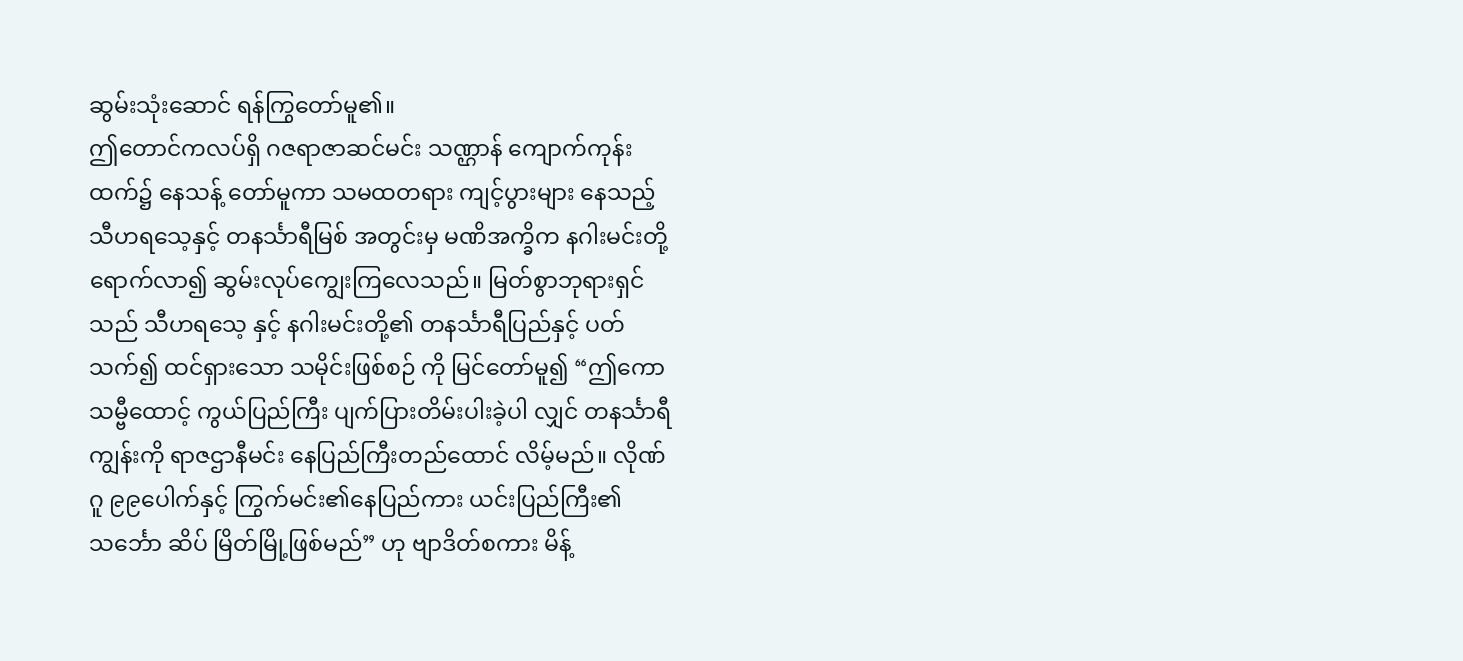ဆွမ်းသုံးဆောင် ရန်ကြွတော်မူ၏။
ဤတောင်ကလပ်ရှိ ဂဇရာဇာဆင်မင်း သဏ္ဌာန် ကျောက်ကုန်းထက်၌ နေသန့် တော်မူကာ သမထတရား ကျင့်ပွားများ နေသည့် သီဟရသေ့နှင့် တနင်္သာရီမြစ် အတွင်းမှ မဏိအက္ခိက နဂါးမင်းတို့ ရောက်လာ၍ ဆွမ်းလုပ်ကျွေးကြလေသည်။ မြတ်စွာဘုရားရှင်သည် သီဟရသေ့ နှင့် နဂါးမင်းတို့၏ တနင်္သာရီပြည်နှင့် ပတ်သက်၍ ထင်ရှားသော သမိုင်းဖြစ်စဉ် ကို မြင်တော်မူ၍ “ဤကောသမ္ဗီထောင့် ကွယ်ပြည်ကြီး ပျက်ပြားတိမ်းပါးခဲ့ပါ လျှင် တနင်္သာရီကျွန်းကို ရာဇဌာနီမင်း နေပြည်ကြီးတည်ထောင် လိမ့်မည်။ လိုဏ်ဂူ ၉၉ပေါက်နှင့် ကြွက်မင်း၏နေပြည်ကား ယင်းပြည်ကြီး၏ သင်္ဘော ဆိပ် မြိတ်မြို့ဖြစ်မည်” ဟု ဗျာဒိတ်စကား မိန့်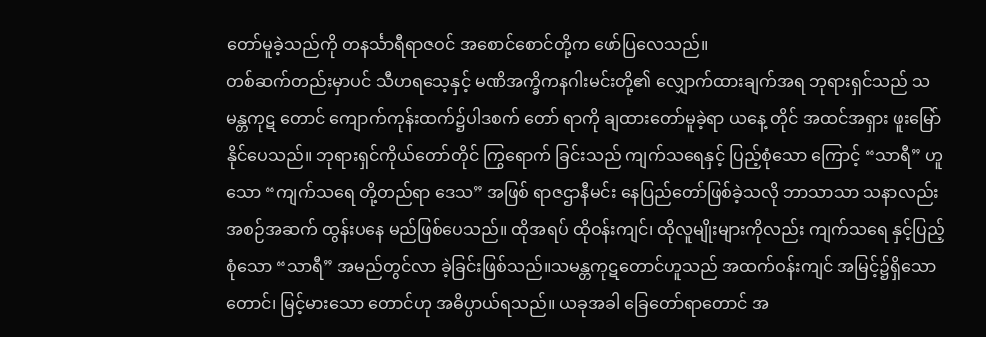တော်မူခဲ့သည်ကို တနင်္သာရီရာဇဝင် အစောင်စောင်တို့က ဖော်ပြလေသည်။
တစ်ဆက်တည်းမှာပင် သီဟရသေ့နှင့် မဏိအက္ခိကနဂါးမင်းတို့၏ လျှောက်ထားချက်အရ ဘုရားရှင်သည် သမန္တကုဋ တောင် ကျောက်ကုန်းထက်၌ပါဒစက် တော် ရာကို ချထားတော်မူခဲ့ရာ ယနေ့ တိုင် အထင်အရှား ဖူးမြော်နိုင်ပေသည်။ ဘုရားရှင်ကိုယ်တော်တိုင် ကြွရောက် ခြင်းသည် ကျက်သရေနှင့် ပြည့်စုံသော ကြောင့် “သာရီ” ဟူသော “ကျက်သရေ တို့တည်ရာ ဒေသ” အဖြစ် ရာဇဌာနီမင်း နေပြည်တော်ဖြစ်ခဲ့သလို ဘာသာသာ သနာလည်း အစဉ်အဆက် ထွန်းပနေ မည်ဖြစ်ပေသည်။ ထိုအရပ် ထိုဝန်းကျင်၊ ထိုလူမျိုးများကိုလည်း ကျက်သရေ နှင့်ပြည့်စုံသော “သာရီ” အမည်တွင်လာ ခဲ့ခြင်းဖြစ်သည်။သမန္တကုဋတောင်ဟူသည် အထက်ဝန်းကျင် အမြင့်၌ရှိသော တောင်၊ မြင့်မားသော တောင်ဟု အဓိပ္ပာယ်ရသည်။ ယခုအခါ ခြေတော်ရာတောင် အ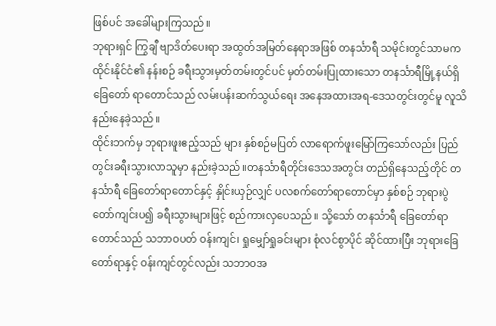ဖြစ်ပင် အခေါ်များကြသည်။
ဘုရားရှင် ကြွချီ ဗျာဒိတ်ပေးရာ အထွတ်အမြတ်နေရာအဖြစ် တနင်္သာရီ သမိုင်းတွင်သာမက ထိုင်းနိုင်ငံ၏ နန်းစဉ် ခရီးသွားမှတ်တမ်းတွင်ပင် မှတ်တမ်းပြုထားသော တနင်္သာရီမြို့နယ်ရှိ ခြေတော် ရာတောင်သည် လမ်းပန်းဆက်သွယ်ရေး အနေအထားအရ-ဒေသတွင်းတွင်မူ လူသိနည်းနေခဲ့သည်။
ထိုင်းဘက်မှ ဘုရားဖူးဧည့်သည် များ နှစ်စဉ်မပြတ် လာရောက်ဖူးမြော်ကြသော်လည်း ပြည်တွင်းခရီးသွားလာသူမှာ နည်းခဲ့သည်။တနင်္သာရီတိုင်းဒေသအတွင်း တည်ရှိနေသည့်တိုင် တနင်္သာရီ ခြေတော်ရာတောင်နှင့် နှိုင်းယှဉ်လျှင် ပလစက်တော်ရာတောင်မှာ နှစ်စဉ် ဘုရားပွဲတော်ကျင်းပ၍ ခရီးသွားများဖြင့် စည်ကားလှပေသည်။ သို့သော် တနင်္သာရီ ခြေတော်ရာတောင်သည် သဘာဝပတ် ဝန်းကျင်၊ ရှုမျှော်ရှုခင်းများ စုံလင်စွာပိုင် ဆိုင်ထားပြီး ဘုရားခြေတော်ရာနှင့် ဝန်းကျင်တွင်လည်း သဘာဝအ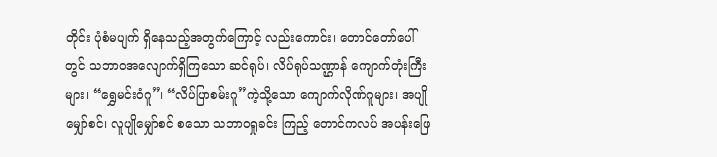တိုင်း ပုံစံမပျက် ရှိနေသည့်အတွက်ကြောင့် လည်းကောင်း၊ တောင်တော်ပေါ်တွင် သဘာဝအလျောက်ရှိကြသော ဆင်ရုပ်၊ လိပ်ရုပ်သဏ္ဌာန် ကျောက်တုံးကြီးများ၊ “ရွှေမင်းဝံဂူ”၊ “လိပ်ပြာစမ်းဂူ”ကဲ့သို့သော ကျောက်လိုဏ်ဂူများ၊ အပျိုမျှော်စင်၊ လူပျိုမျှော်စင် စသော သဘာဝရှုခင်း ကြည့် တောင်ကလပ် အပန်းဖြေ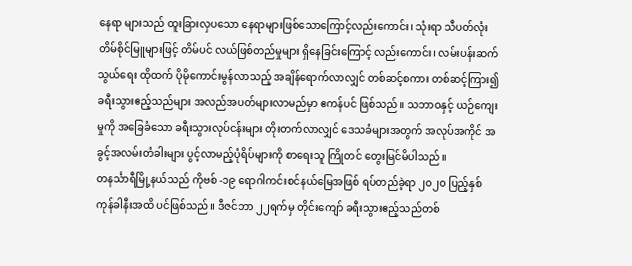နေရာ များသည် ထူးခြားလှပသော နေရာများဖြစ်သောကြောင့်လည်းကောင်း၊ သုံးရာ သီပတ်လုံး တိမ်စိုင်မြူများဖြင့် တိမ်ပင် လယ်ဖြစ်တည်မှုများ ရှိနေခြင်းကြောင့် လည်းကောင်း၊ လမ်းပန်းဆက်သွယ်ရေး ထိုထက် ပိုမိုကောင်းမွန်လာသည့် အချိန်ရောက်လာလျှင် တစ်ဆင့်စကား တစ်ဆင့်ကြား၍ ခရီးသွားဧည့်သည်များ အလည်အပတ်များလာမည်မှာ ဧကန်ပင် ဖြစ်သည်။ သဘာဝနှင့် ယဉ်ကျေးမှုကို အခြေခံသော ခရီးသွားလုပ်ငန်းများ တိုးတက်လာလျှင် ဒေသခံများအတွက် အလုပ်အကိုင် အခွင့်အလမ်းတံခါးများ ပွင့်လာမည့်ပုံရိပ်များကို စာရေးသူ ကြိုတင် တွေးမြင်မိပါသည်။
တနင်္သာရီမြို့နယ်သည် ကိုဗစ် -၁၉ ရောဂါကင်းစင်နယ်မြေအဖြစ် ရပ်တည်ခဲ့ရာ ၂၀၂၀ ပြည့်နှစ်ကုန်ခါနီးအထိ ပင်ဖြစ်သည်။ ဒီဇင်ဘာ ၂၂ရက်မှ တိုင်းကျော် ခရီးသွားဧည့်သည်တစ်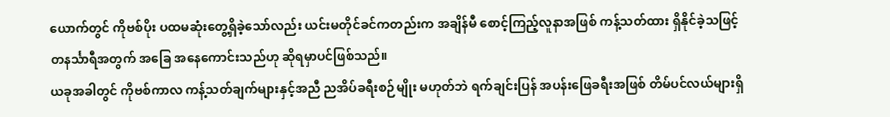ယောက်တွင် ကိုဗစ်ပိုး ပထမဆုံးတွေ့ရှိခဲ့သော်လည်း ယင်းမတိုင်ခင်ကတည်းက အချိန်မီ စောင့်ကြည့်လူနာအဖြစ် ကန့်သတ်ထား ရှိနိုင်ခဲ့သဖြင့် တနင်္သာရီအတွက် အခြေ အနေကောင်းသည်ဟု ဆိုရမှာပင်ဖြစ်သည်။
ယခုအခါတွင် ကိုဗစ်ကာလ ကန့်သတ်ချက်များနှင့်အညီ ညအိပ်ခရီးစဉ်မျိုး မဟုတ်ဘဲ ရက်ချင်းပြန် အပန်းဖြေခရီးအဖြစ် တိမ်ပင်လယ်များရှိ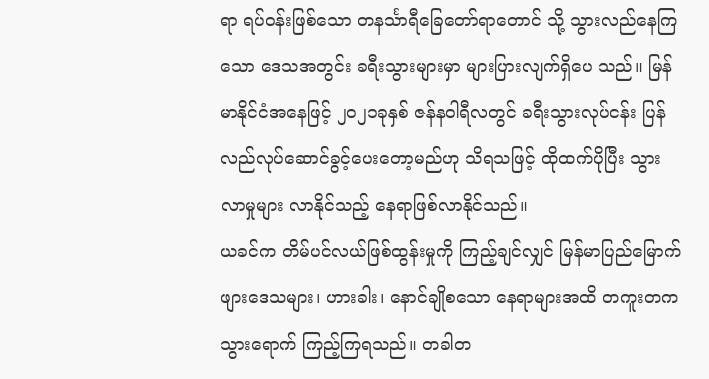ရာ ရပ်ဝန်းဖြစ်သော တနင်္သာရီခြေတော်ရာတောင် သို့ သွားလည်နေကြသော ဒေသအတွင်း ခရီးသွားများမှာ များပြားလျက်ရှိပေ သည်။ မြန်မာနိုင်ငံအနေဖြင့် ၂၀၂၁ခုနှစ် ဇန်နဝါရီလတွင် ခရီးသွားလုပ်ငန်း ပြန်လည်လုပ်ဆောင်ခွင့်ပေးတော့မည်ဟု သိရသဖြင့် ထိုထက်ပိုပြီး သွားလာမှုများ လာနိုင်သည့် နေရာဖြစ်လာနိုင်သည်။
ယခင်က တိမ်ပင်လယ်ဖြစ်ထွန်းမှုကို ကြည့်ချင်လျှင် မြန်မာပြည်မြောက် ဖျားဒေသများ၊ ဟားခါး၊ နောင်ချိုစသော နေရာများအထိ တကူးတက သွားရောက် ကြည့်ကြရသည်။ တခါတ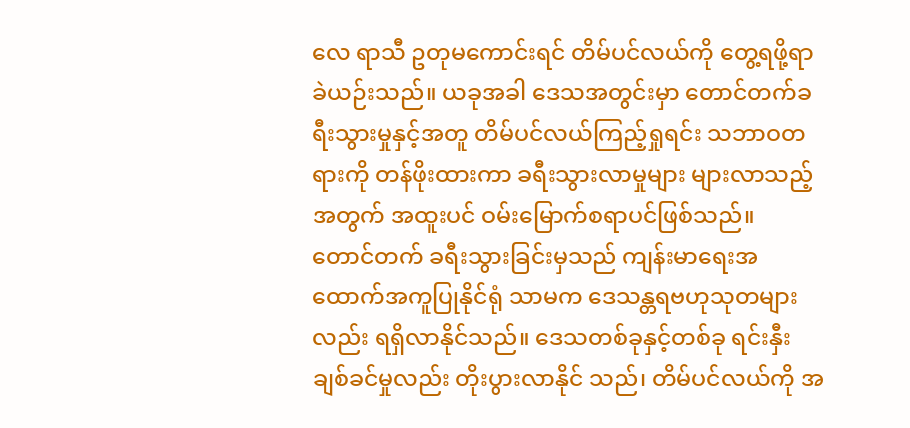လေ ရာသီ ဥတုမကောင်းရင် တိမ်ပင်လယ်ကို တွေ့ရဖို့ရာ ခဲယဉ်းသည်။ ယခုအခါ ဒေသအတွင်းမှာ တောင်တက်ခရီးသွားမှုနှင့်အတူ တိမ်ပင်လယ်ကြည့်ရှုရင်း သဘာဝတရားကို တန်ဖိုးထားကာ ခရီးသွားလာမှုများ များလာသည့်အတွက် အထူးပင် ဝမ်းမြောက်စရာပင်ဖြစ်သည်။
တောင်တက် ခရီးသွားခြင်းမှသည် ကျန်းမာရေးအထောက်အကူပြုနိုင်ရုံ သာမက ဒေသန္တရဗဟုသုတများလည်း ရရှိလာနိုင်သည်။ ဒေသတစ်ခုနှင့်တစ်ခု ရင်းနှီး ချစ်ခင်မှုလည်း တိုးပွားလာနိုင် သည်၊ တိမ်ပင်လယ်ကို အ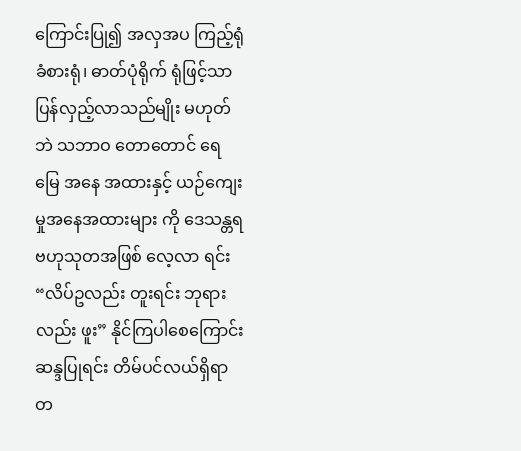ကြောင်းပြု၍ အလှအပ ကြည့်ရုံ ခံစားရုံ၊ ဓာတ်ပုံရိုက် ရုံဖြင့်သာ ပြန်လှည့်လာသည်မျိုး မဟုတ်ဘဲ သဘာဝ တောတောင် ရေမြေ အနေ အထားနှင့် ယဉ်ကျေးမှုအနေအထားများ ကို ဒေသန္တရဗဟုသုတအဖြစ် လေ့လာ ရင်း “လိပ်ဥလည်း တူးရင်း ဘုရားလည်း ဖူး” နိုင်ကြပါစေကြောင်း ဆန္ဒပြုရင်း တိမ်ပင်လယ်ရှိရာ တ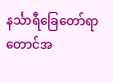နင်္သာရီခြေတော်ရာ တောင်အ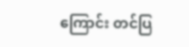ကြောင်း တင်ပြ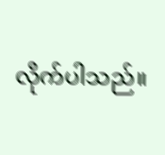လိုက်ပါသည်။